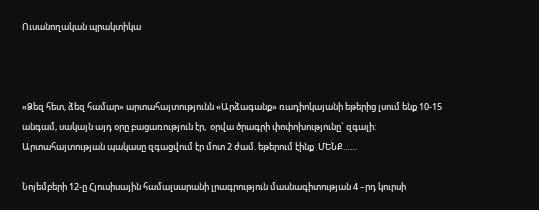Ուսանողական պրակտիկա



«Ձեզ հետ, ձեզ համար» արտահայտությունն «Արձագանք» ռադիոկայանի եթերից լսում ենք 10-15 անգամ, սակայն այդ օրը բացառություն էր,  օրվա ծրագրի փոփոխությունը` զգալի: Արտահայտության պակասը զգացվում էր մոտ 2 ժամ. եթերում էինք  ՄԵՆՔ……

Նոյեմբերի 12-ը Հյուսիսային համալսարանի լրագրություն մասնագիտության 4 –րդ կուրսի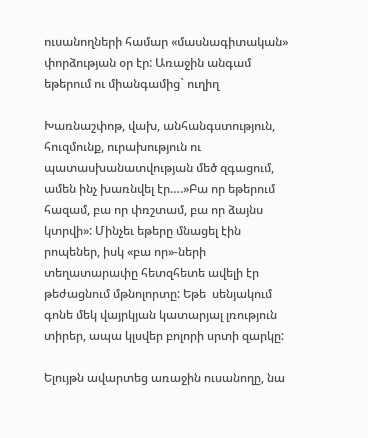ուսանողների համար «մասնագիտական» փորձության օր էր: Առաջին անգամ եթերում ու միանգամից` ուղիղ

Խառնաշփոթ, վախ, անհանգստություն, հուզմունք, ուրախություն ու պատասխանատվության մեծ զգացում, ամեն ինչ խառնվել էր….»Բա որ եթերում հազամ, բա որ փռշտամ, բա որ ձայնս կտրվի»: Մինչեւ եթերը մնացել էին րոպեներ, իսկ «բա որ»-ների տեղատարափը հետզհետե ավելի էր թեժացնում մթնոլորտը: Եթե  սենյակում գոնե մեկ վայրկյան կատարյալ լռություն տիրեր, ապա կլսվեր բոլորի սրտի զարկը:

Ելույթն ավարտեց առաջին ուսանողը, նա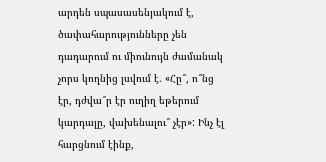արդեն սպասասենյակում է, ծափահարությունները չեն դադարում ու միունույն ժամանակ չորս կողնից լսվում է. «Հը՞, ո՞նց էր, դժվա՞ր էր ուղիղ եթերում կարդալը, վախենալու՞ չէր»: Ինչ էլ հարցնում էինք,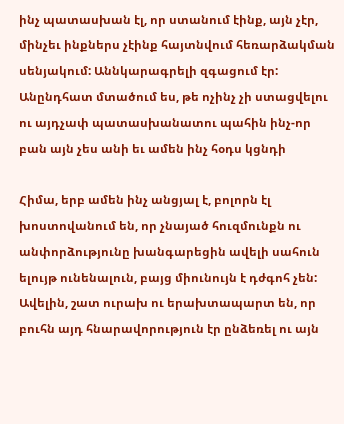ինչ պատասխան էլ, որ ստանում էինք, այն չէր, մինչեւ ինքներս չէինք հայտնվում հեռարձակման սենյակում: Աննկարագրելի զգացում էր: Անընդհատ մտածում ես, թե ոչինչ չի ստացվելու ու այդչափ պատասխանատու պահին ինչ-որ բան այն չես անի եւ ամեն ինչ հօդս կցնդի

Հիմա, երբ ամեն ինչ անցյալ է, բոլորն էլ խոստովանում են, որ չնայած հուզմունքն ու անփորձությունը խանգարեցին ավելի սահուն ելույթ ունենալուն, բայց միունույն է դժգոհ չեն: Ավելին, շատ ուրախ ու երախտապարտ են, որ բուհն այդ հնարավորություն էր ընձեռել ու այն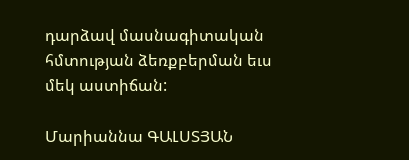դարձավ մասնագիտական հմտության ձեռքբերման եւս մեկ աստիճան:

Մարիաննա ԳԱԼՍՏՅԱՆ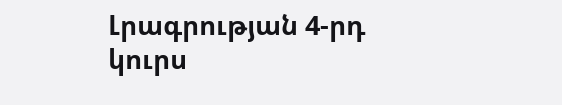Լրագրության 4-րդ կուրս